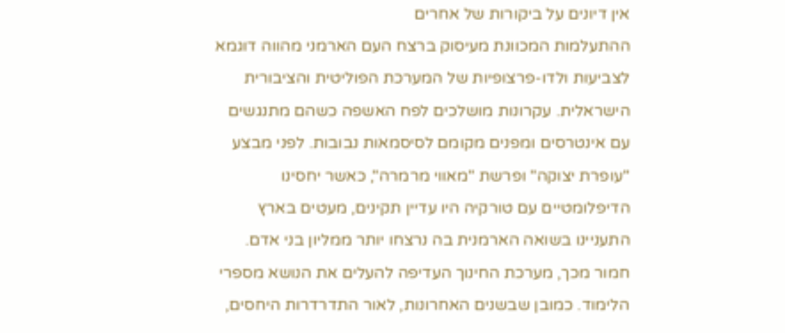אין דיונים על ביקורות של אחרים
ההתעלמות המכוונת מעיסוק ברצח העם הארמני מהווה דוגמא לצביעות ולדו-פרצופיות של המערכת הפוליטית והציבורית הישראלית. עקרונות מושלכים לפח האשפה כשהם מתנגשים עם אינטרסים ומפנים מקומם לסיסמאות נבובות. לפני מבצע "עופרת יצוקה" ופרשת "מאווי מרמרה", כאשר יחסינו הדיפלומטיים עם טורקיה היו עדיין תקינים, מעטים בארץ התעניינו בשואה הארמנית בה נרצחו יותר ממליון בני אדם. חמור מכך, מערכת החינוך העדיפה להעלים את הנושא מספרי הלימוד. כמובן שבשנים האחרונות, לאור התדרדרות היחסים,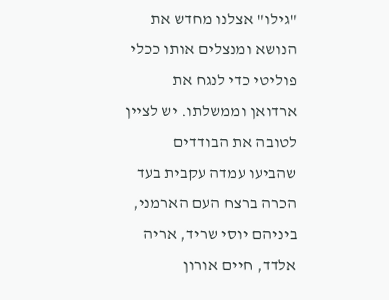"גילו" אצלנו מחדש את הנושא ומנצלים אותו ככלי פוליטי כדי לנגח את ארדואן וממשלתו. יש לציין לטובה את הבודדים שהביעו עמדה עקבית בעד הכרה ברצח העם הארמני, ביניהם יוסי שריד, אריה אלדד, חיים אורון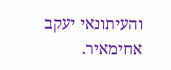והעיתונאי יעקב אחימאיר.